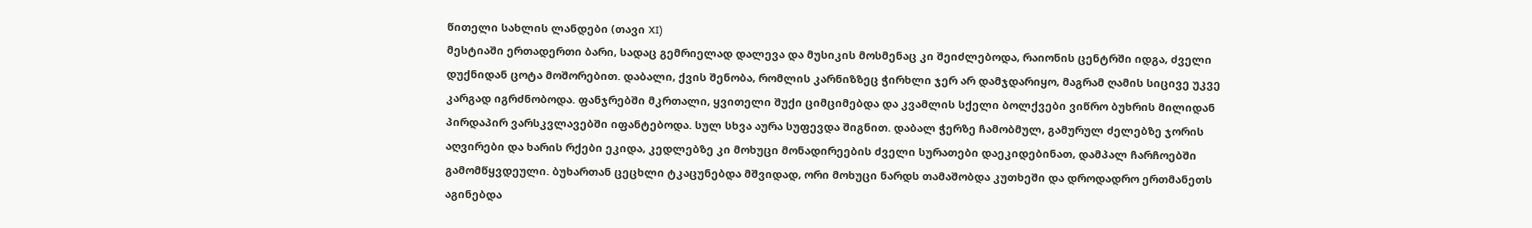წითელი სახლის ლანდები (თავი XI)
მესტიაში ერთადერთი ბარი, სადაც გემრიელად დალევა და მუსიკის მოსმენაც კი შეიძლებოდა, რაიონის ცენტრში იდგა, ძველი დუქნიდან ცოტა მოშორებით. დაბალი, ქვის შენობა, რომლის კარნიზზეც ჭირხლი ჯერ არ დამჯდარიყო, მაგრამ ღამის სიცივე უკვე კარგად იგრძნობოდა. ფანჯრებში მკრთალი, ყვითელი შუქი ციმციმებდა და კვამლის სქელი ბოლქვები ვიწრო ბუხრის მილიდან პირდაპირ ვარსკვლავებში იფანტებოდა. სულ სხვა აურა სუფევდა შიგნით. დაბალ ჭერზე ჩამობმულ, გამურულ ძელებზე ჯორის აღვირები და ხარის რქები ეკიდა, კედლებზე კი მოხუცი მონადირეების ძველი სურათები დაეკიდებინათ, დამპალ ჩარჩოებში გამომწყვდეული. ბუხართან ცეცხლი ტკაცუნებდა მშვიდად, ორი მოხუცი ნარდს თამაშობდა კუთხეში და დროდადრო ერთმანეთს აგინებდა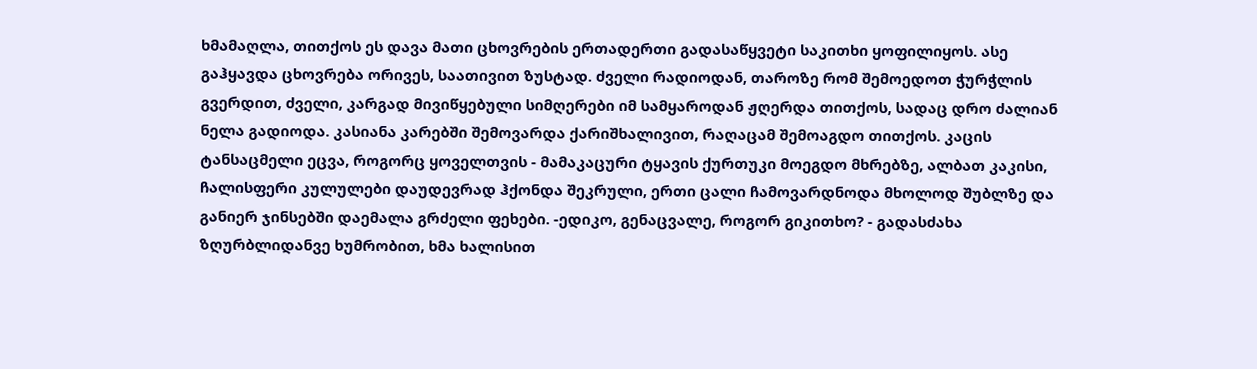ხმამაღლა, თითქოს ეს დავა მათი ცხოვრების ერთადერთი გადასაწყვეტი საკითხი ყოფილიყოს. ასე გაჰყავდა ცხოვრება ორივეს, საათივით ზუსტად. ძველი რადიოდან, თაროზე რომ შემოედოთ ჭურჭლის გვერდით, ძველი, კარგად მივიწყებული სიმღერები იმ სამყაროდან ჟღერდა თითქოს, სადაც დრო ძალიან ნელა გადიოდა. კასიანა კარებში შემოვარდა ქარიშხალივით, რაღაცამ შემოაგდო თითქოს. კაცის ტანსაცმელი ეცვა, როგორც ყოველთვის - მამაკაცური ტყავის ქურთუკი მოეგდო მხრებზე, ალბათ კაკისი, ჩალისფერი კულულები დაუდევრად ჰქონდა შეკრული, ერთი ცალი ჩამოვარდნოდა მხოლოდ შუბლზე და განიერ ჯინსებში დაემალა გრძელი ფეხები. -ედიკო, გენაცვალე, როგორ გიკითხო? - გადასძახა ზღურბლიდანვე ხუმრობით, ხმა ხალისით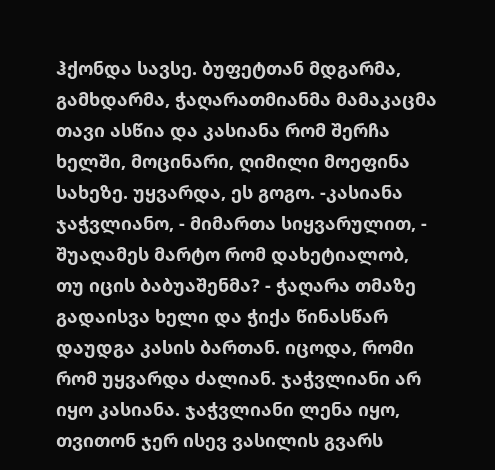ჰქონდა სავსე. ბუფეტთან მდგარმა, გამხდარმა, ჭაღარათმიანმა მამაკაცმა თავი ასწია და კასიანა რომ შერჩა ხელში, მოცინარი, ღიმილი მოეფინა სახეზე. უყვარდა, ეს გოგო. -კასიანა ჯაჭვლიანო, - მიმართა სიყვარულით, - შუაღამეს მარტო რომ დახეტიალობ, თუ იცის ბაბუაშენმა? - ჭაღარა თმაზე გადაისვა ხელი და ჭიქა წინასწარ დაუდგა კასის ბართან. იცოდა, რომი რომ უყვარდა ძალიან. ჯაჭვლიანი არ იყო კასიანა. ჯაჭვლიანი ლენა იყო, თვითონ ჯერ ისევ ვასილის გვარს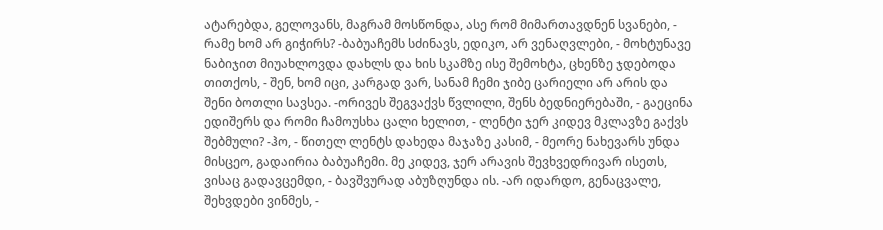ატარებდა, გელოვანს, მაგრამ მოსწონდა, ასე რომ მიმართავდნენ სვანები, - რამე ხომ არ გიჭირს? -ბაბუაჩემს სძინავს, ედიკო, არ ვენაღვლები, - მოხტუნავე ნაბიჯით მიუახლოვდა დახლს და ხის სკამზე ისე შემოხტა, ცხენზე ჯდებოდა თითქოს, - შენ, ხომ იცი, კარგად ვარ, სანამ ჩემი ჯიბე ცარიელი არ არის და შენი ბოთლი სავსეა. -ორივეს შეგვაქვს წვლილი, შენს ბედნიერებაში, - გაეცინა ედიშერს და რომი ჩამოუსხა ცალი ხელით, - ლენტი ჯერ კიდევ მკლავზე გაქვს შებმული? -ჰო, - წითელ ლენტს დახედა მაჯაზე კასიმ, - მეორე ნახევარს უნდა მისცეო, გადაირია ბაბუაჩემი. მე კიდევ, ჯერ არავის შევხვედრივარ ისეთს, ვისაც გადავცემდი, - ბავშვურად აბუზღუნდა ის. -არ იდარდო, გენაცვალე, შეხვდები ვინმეს, -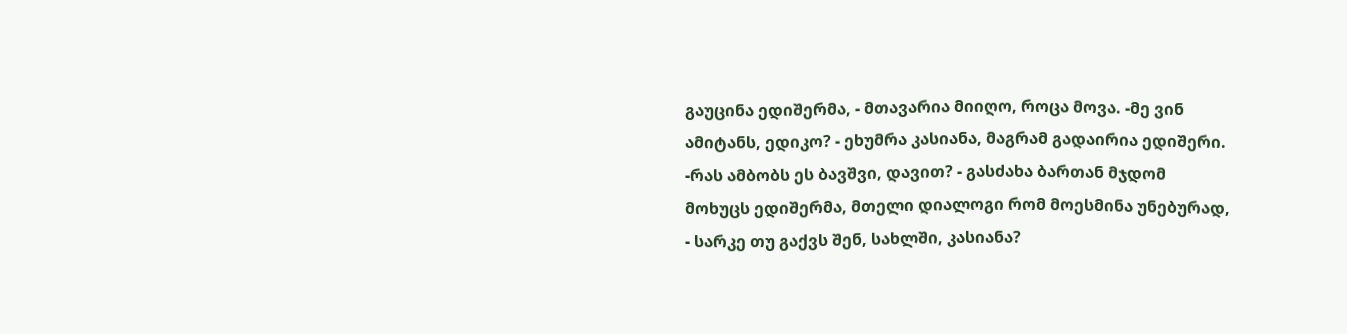გაუცინა ედიშერმა, - მთავარია მიიღო, როცა მოვა. -მე ვინ ამიტანს, ედიკო? - ეხუმრა კასიანა, მაგრამ გადაირია ედიშერი. -რას ამბობს ეს ბავშვი, დავით? - გასძახა ბართან მჯდომ მოხუცს ედიშერმა, მთელი დიალოგი რომ მოესმინა უნებურად, - სარკე თუ გაქვს შენ, სახლში, კასიანა?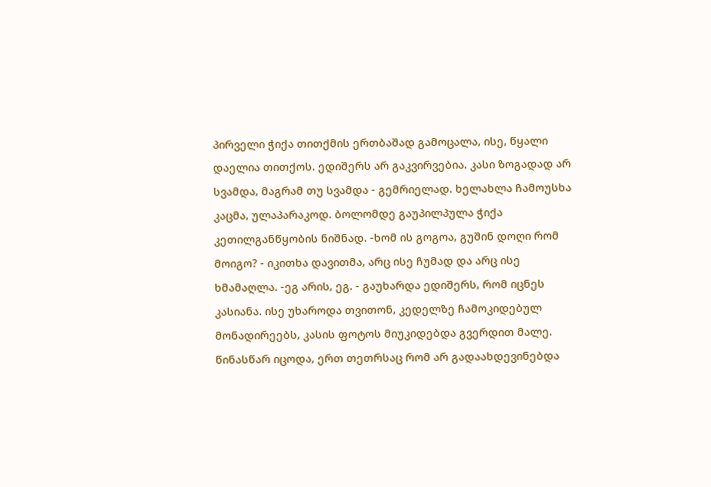პირველი ჭიქა თითქმის ერთბაშად გამოცალა, ისე, წყალი დაელია თითქოს. ედიშერს არ გაკვირვებია. კასი ზოგადად არ სვამდა, მაგრამ თუ სვამდა - გემრიელად. ხელახლა ჩამოუსხა კაცმა, ულაპარაკოდ. ბოლომდე გაუპილპულა ჭიქა კეთილგანწყობის ნიშნად. -ხომ ის გოგოა, გუშინ დოღი რომ მოიგო? - იკითხა დავითმა, არც ისე ჩუმად და არც ისე ხმამაღლა. -ეგ არის, ეგ. - გაუხარდა ედიშერს, რომ იცნეს კასიანა. ისე უხაროდა თვითონ, კედელზე ჩამოკიდებულ მონადირეებს, კასის ფოტოს მიუკიდებდა გვერდით მალე. წინასწარ იცოდა, ერთ თეთრსაც რომ არ გადაახდევინებდა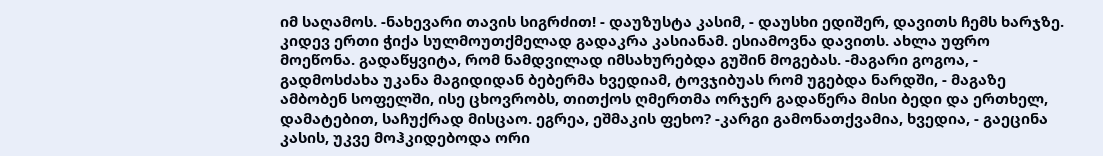იმ საღამოს. -ნახევარი თავის სიგრძით! - დაუზუსტა კასიმ, - დაუსხი ედიშერ, დავითს ჩემს ხარჯზე. კიდევ ერთი ჭიქა სულმოუთქმელად გადაკრა კასიანამ. ესიამოვნა დავითს. ახლა უფრო მოეწონა. გადაწყვიტა, რომ ნამდვილად იმსახურებდა გუშინ მოგებას. -მაგარი გოგოა, - გადმოსძახა უკანა მაგიდიდან ბებერმა ხვედიამ, ტოვჯიბუას რომ უგებდა ნარდში, - მაგაზე ამბობენ სოფელში, ისე ცხოვრობს, თითქოს ღმერთმა ორჯერ გადაწერა მისი ბედი და ერთხელ, დამატებით, საჩუქრად მისცაო. ეგრეა, ეშმაკის ფეხო? -კარგი გამონათქვამია, ხვედია, - გაეცინა კასის, უკვე მოჰკიდებოდა ორი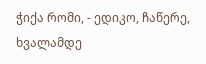ჭიქა რომი, - ედიკო, ჩაწერე, ხვალამდე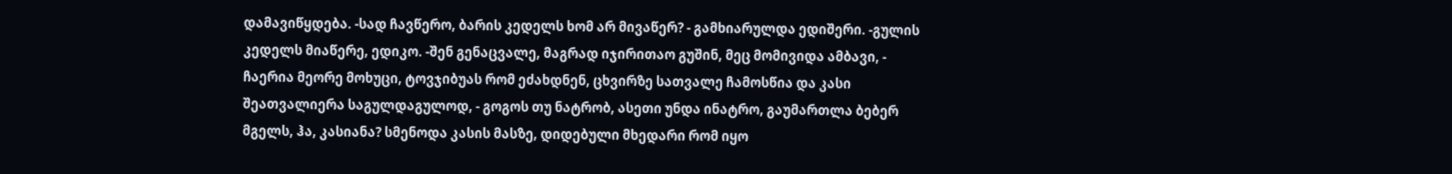დამავიწყდება. -სად ჩავწერო, ბარის კედელს ხომ არ მივაწერ? - გამხიარულდა ედიშერი. -გულის კედელს მიაწერე, ედიკო. -შენ გენაცვალე, მაგრად იჯირითაო გუშინ, მეც მომივიდა ამბავი, - ჩაერია მეორე მოხუცი, ტოვჯიბუას რომ ეძახდნენ, ცხვირზე სათვალე ჩამოსწია და კასი შეათვალიერა საგულდაგულოდ, - გოგოს თუ ნატრობ, ასეთი უნდა ინატრო, გაუმართლა ბებერ მგელს, ჰა, კასიანა? სმენოდა კასის მასზე, დიდებული მხედარი რომ იყო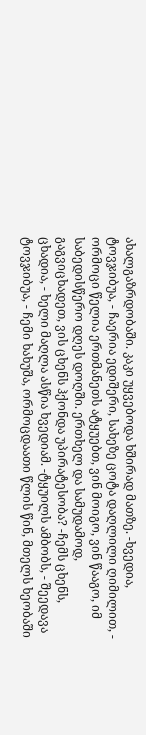ახალგაზრდობაში. კაკი უყვებოდა ხშირად მათზე. -ხვედია, ტოვჯიბუა, - ჩაერია ედიშერი, სახეზე ცოტა დაღლილი ღიმილით, - ორმოცი წელია ერთმანეთს ატყუებთ, ვინ მოიგო, ვინ წააგო, იმ საბედისწერო დღეს დოღში. ერთხელ და სამუდამოდ, გაგვიცხადეთ, ვის ცხენს ჰქონდა უპირატესობა? -ჩემს ცხენს, ცხადია, - ხელი მაღლა ასწია ხვედიამ. -ტყუილს ამბობს, - შეედავა ტოვჯიბუა, - ჩემი ხახუშა, ორმოცდაათი წლის წინ, მთელს ხეობაში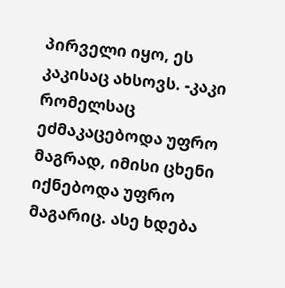პირველი იყო, ეს კაკისაც ახსოვს. -კაკი რომელსაც ეძმაკაცებოდა უფრო მაგრად, იმისი ცხენი იქნებოდა უფრო მაგარიც. ასე ხდება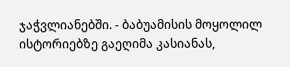ჯაჭვლიანებში. - ბაბუამისის მოყოლილ ისტორიებზე გაეღიმა კასიანას,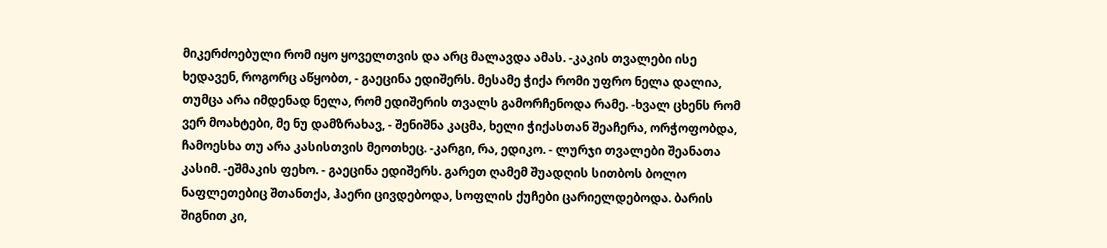მიკერძოებული რომ იყო ყოველთვის და არც მალავდა ამას. -კაკის თვალები ისე ხედავენ, როგორც აწყობთ, - გაეცინა ედიშერს. მესამე ჭიქა რომი უფრო ნელა დალია, თუმცა არა იმდენად ნელა, რომ ედიშერის თვალს გამორჩენოდა რამე. -ხვალ ცხენს რომ ვერ მოახტები, მე ნუ დამზრახავ, - შენიშნა კაცმა, ხელი ჭიქასთან შეაჩერა, ორჭოფობდა, ჩამოესხა თუ არა კასისთვის მეოთხეც. -კარგი, რა, ედიკო. - ლურჯი თვალები შეანათა კასიმ. -ეშმაკის ფეხო. - გაეცინა ედიშერს. გარეთ ღამემ შუადღის სითბოს ბოლო ნაფლეთებიც შთანთქა, ჰაერი ცივდებოდა, სოფლის ქუჩები ცარიელდებოდა. ბარის შიგნით კი,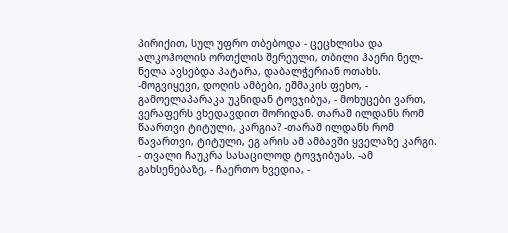პირიქით, სულ უფრო თბებოდა - ცეცხლისა და ალკოჰოლის ორთქლის შერეული, თბილი ჰაერი ნელ-ნელა ავსებდა პატარა, დაბალჭერიან ოთახს. -მოგვიყევი, დოღის ამბები, ეშმაკის ფეხო, - გამოელაპარაკა უკნიდან ტოვჯიბუა, - მოხუცები ვართ, ვერაფერს ვხედავდით შორიდან. თარაშ ილდანს რომ წაართვი ტიტული, კარგია? -თარაშ ილდანს რომ წავართვი, ტიტული, ეგ არის ამ ამბავში ყველაზე კარგი. - თვალი ჩაუკრა სასაცილოდ ტოვჯიბუას. -ამ გახსენებაზე, - ჩაერთო ხვედია, -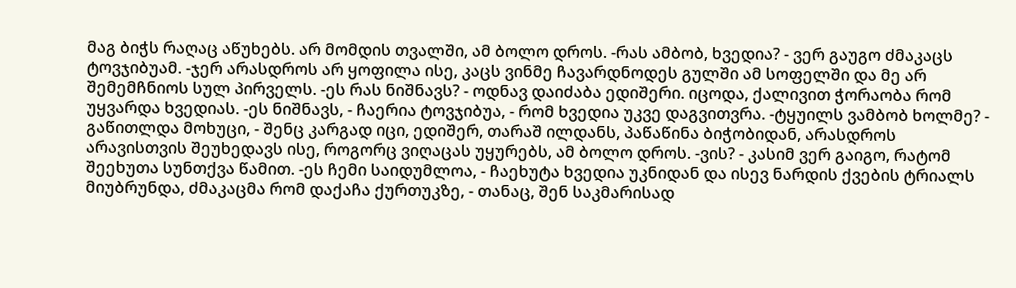მაგ ბიჭს რაღაც აწუხებს. არ მომდის თვალში, ამ ბოლო დროს. -რას ამბობ, ხვედია? - ვერ გაუგო ძმაკაცს ტოვჯიბუამ. -ჯერ არასდროს არ ყოფილა ისე, კაცს ვინმე ჩავარდნოდეს გულში ამ სოფელში და მე არ შემემჩნიოს სულ პირველს. -ეს რას ნიშნავს? - ოდნავ დაიძაბა ედიშერი. იცოდა, ქალივით ჭორაობა რომ უყვარდა ხვედიას. -ეს ნიშნავს, - ჩაერია ტოვჯიბუა, - რომ ხვედია უკვე დაგვითვრა. -ტყუილს ვამბობ ხოლმე? - გაწითლდა მოხუცი, - შენც კარგად იცი, ედიშერ, თარაშ ილდანს, პაწაწინა ბიჭობიდან, არასდროს არავისთვის შეუხედავს ისე, როგორც ვიღაცას უყურებს, ამ ბოლო დროს. -ვის? - კასიმ ვერ გაიგო, რატომ შეეხუთა სუნთქვა წამით. -ეს ჩემი საიდუმლოა, - ჩაეხუტა ხვედია უკნიდან და ისევ ნარდის ქვების ტრიალს მიუბრუნდა, ძმაკაცმა რომ დაქაჩა ქურთუკზე, - თანაც, შენ საკმარისად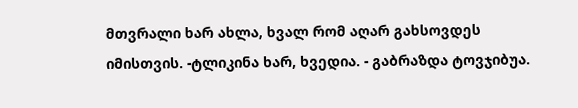მთვრალი ხარ ახლა, ხვალ რომ აღარ გახსოვდეს იმისთვის. -ტლიკინა ხარ, ხვედია. - გაბრაზდა ტოვჯიბუა.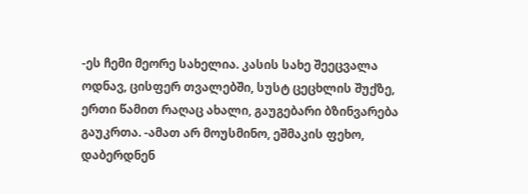-ეს ჩემი მეორე სახელია. კასის სახე შეეცვალა ოდნავ, ცისფერ თვალებში, სუსტ ცეცხლის შუქზე, ერთი წამით რაღაც ახალი, გაუგებარი ბზინვარება გაუკრთა. -ამათ არ მოუსმინო, ეშმაკის ფეხო, დაბერდნენ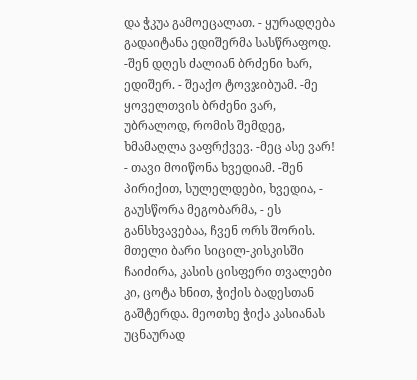და ჭკუა გამოეცალათ. - ყურადღება გადაიტანა ედიშერმა სასწრაფოდ. -შენ დღეს ძალიან ბრძენი ხარ, ედიშერ. - შეაქო ტოვჯიბუამ. -მე ყოველთვის ბრძენი ვარ, უბრალოდ, რომის შემდეგ, ხმამაღლა ვაფრქვევ. -მეც ასე ვარ! - თავი მოიწონა ხვედიამ. -შენ პირიქით, სულელდები, ხვედია, - გაუსწორა მეგობარმა, - ეს განსხვავებაა, ჩვენ ორს შორის. მთელი ბარი სიცილ-კისკისში ჩაიძირა, კასის ცისფერი თვალები კი, ცოტა ხნით, ჭიქის ბადესთან გაშტერდა. მეოთხე ჭიქა კასიანას უცნაურად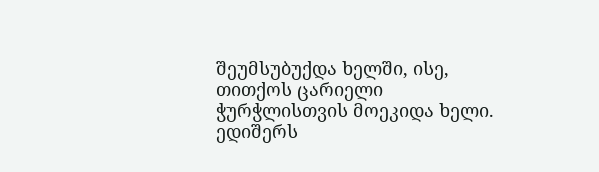შეუმსუბუქდა ხელში, ისე, თითქოს ცარიელი ჭურჭლისთვის მოეკიდა ხელი. ედიშერს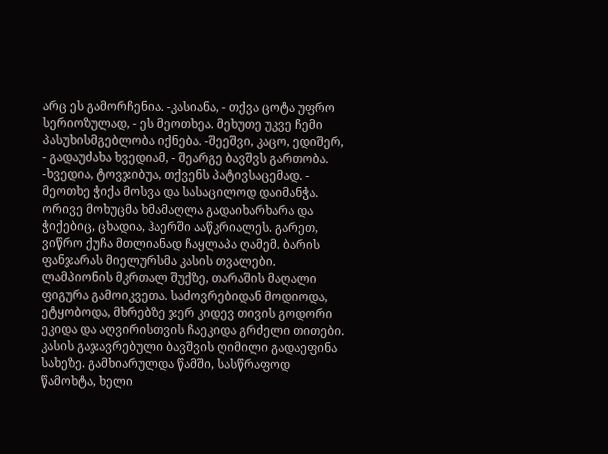არც ეს გამორჩენია. -კასიანა, - თქვა ცოტა უფრო სერიოზულად, - ეს მეოთხეა. მეხუთე უკვე ჩემი პასუხისმგებლობა იქნება. -შეეშვი, კაცო, ედიშერ, - გადაუძახა ხვედიამ, - შეარგე ბავშვს გართობა. -ხვედია, ტოვჯიბუა, თქვენს პატივსაცემად. - მეოთხე ჭიქა მოსვა და სასაცილოდ დაიმანჭა. ორივე მოხუცმა ხმამაღლა გადაიხარხარა და ჭიქებიც, ცხადია, ჰაერში ააწკრიალეს. გარეთ, ვიწრო ქუჩა მთლიანად ჩაყლაპა ღამემ. ბარის ფანჯარას მიელურსმა კასის თვალები. ლამპიონის მკრთალ შუქზე, თარაშის მაღალი ფიგურა გამოიკვეთა. საძოვრებიდან მოდიოდა, ეტყობოდა, მხრებზე ჯერ კიდევ თივის გოდორი ეკიდა და აღვირისთვის ჩაეკიდა გრძელი თითები. კასის გაჯავრებული ბავშვის ღიმილი გადაეფინა სახეზე. გამხიარულდა წამში, სასწრაფოდ წამოხტა, ხელი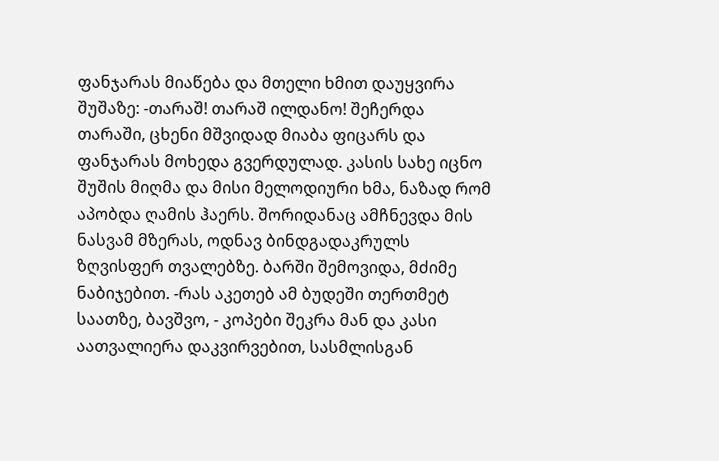ფანჯარას მიაწება და მთელი ხმით დაუყვირა შუშაზე: -თარაშ! თარაშ ილდანო! შეჩერდა თარაში, ცხენი მშვიდად მიაბა ფიცარს და ფანჯარას მოხედა გვერდულად. კასის სახე იცნო შუშის მიღმა და მისი მელოდიური ხმა, ნაზად რომ აპობდა ღამის ჰაერს. შორიდანაც ამჩნევდა მის ნასვამ მზერას, ოდნავ ბინდგადაკრულს ზღვისფერ თვალებზე. ბარში შემოვიდა, მძიმე ნაბიჯებით. -რას აკეთებ ამ ბუდეში თერთმეტ საათზე, ბავშვო, - კოპები შეკრა მან და კასი აათვალიერა დაკვირვებით, სასმლისგან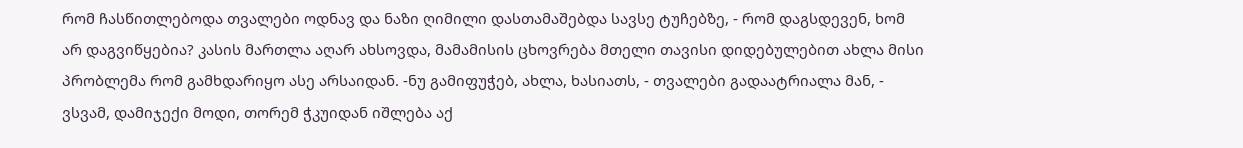რომ ჩასწითლებოდა თვალები ოდნავ და ნაზი ღიმილი დასთამაშებდა სავსე ტუჩებზე, - რომ დაგსდევენ, ხომ არ დაგვიწყებია? კასის მართლა აღარ ახსოვდა, მამამისის ცხოვრება მთელი თავისი დიდებულებით ახლა მისი პრობლემა რომ გამხდარიყო ასე არსაიდან. -ნუ გამიფუჭებ, ახლა, ხასიათს, - თვალები გადაატრიალა მან, - ვსვამ, დამიჯექი მოდი, თორემ ჭკუიდან იშლება აქ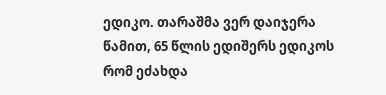ედიკო. თარაშმა ვერ დაიჯერა წამით, 65 წლის ედიშერს ედიკოს რომ ეძახდა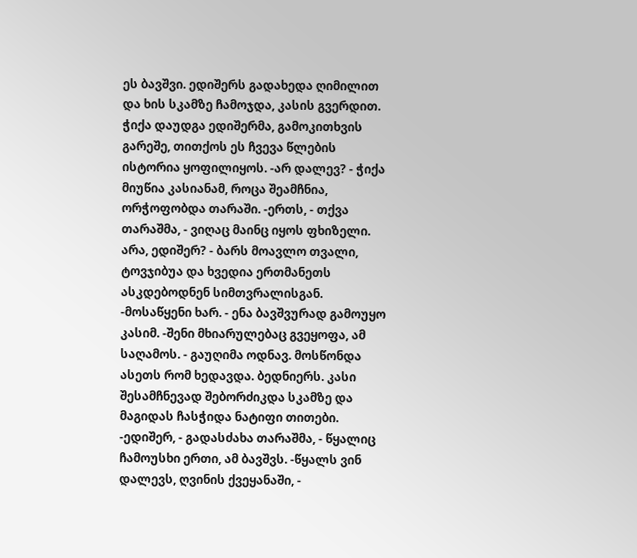ეს ბავშვი. ედიშერს გადახედა ღიმილით და ხის სკამზე ჩამოჯდა, კასის გვერდით. ჭიქა დაუდგა ედიშერმა, გამოკითხვის გარეშე, თითქოს ეს ჩვევა წლების ისტორია ყოფილიყოს. -არ დალევ? - ჭიქა მიუწია კასიანამ, როცა შეამჩნია, ორჭოფობდა თარაში. -ერთს, - თქვა თარაშმა, - ვიღაც მაინც იყოს ფხიზელი. არა, ედიშერ? - ბარს მოავლო თვალი, ტოვჯიბუა და ხვედია ერთმანეთს ასკდებოდნენ სიმთვრალისგან. -მოსაწყენი ხარ. - ენა ბავშვურად გამოუყო კასიმ. -შენი მხიარულებაც გვეყოფა, ამ საღამოს. - გაუღიმა ოდნავ. მოსწონდა ასეთს რომ ხედავდა. ბედნიერს. კასი შესამჩნევად შებორძიკდა სკამზე და მაგიდას ჩასჭიდა ნატიფი თითები. -ედიშერ, - გადასძახა თარაშმა, - წყალიც ჩამოუსხი ერთი, ამ ბავშვს. -წყალს ვინ დალევს, ღვინის ქვეყანაში, -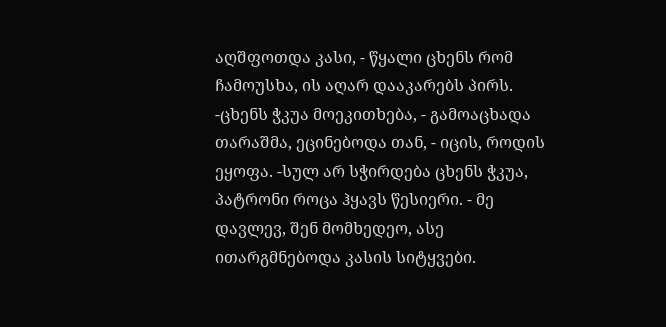აღშფოთდა კასი, - წყალი ცხენს რომ ჩამოუსხა, ის აღარ დააკარებს პირს. -ცხენს ჭკუა მოეკითხება, - გამოაცხადა თარაშმა, ეცინებოდა თან, - იცის, როდის ეყოფა. -სულ არ სჭირდება ცხენს ჭკუა, პატრონი როცა ჰყავს წესიერი. - მე დავლევ, შენ მომხედეო, ასე ითარგმნებოდა კასის სიტყვები.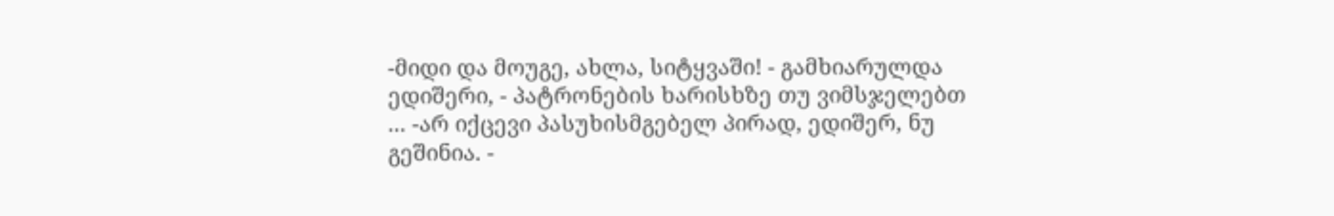-მიდი და მოუგე, ახლა, სიტყვაში! - გამხიარულდა ედიშერი, - პატრონების ხარისხზე თუ ვიმსჯელებთ ... -არ იქცევი პასუხისმგებელ პირად, ედიშერ, ნუ გეშინია. -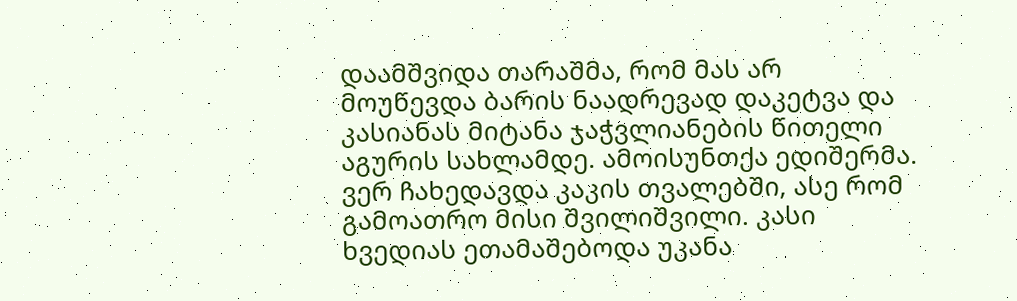დაამშვიდა თარაშმა, რომ მას არ მოუწევდა ბარის ნაადრევად დაკეტვა და კასიანას მიტანა ჯაჭვლიანების წითელი აგურის სახლამდე. ამოისუნთქა ედიშერმა. ვერ ჩახედავდა კაკის თვალებში, ასე რომ გამოათრო მისი შვილიშვილი. კასი ხვედიას ეთამაშებოდა უკანა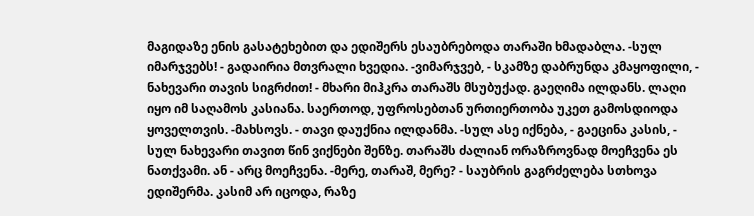მაგიდაზე ენის გასატეხებით და ედიშერს ესაუბრებოდა თარაში ხმადაბლა. -სულ იმარჯვებს! - გადაირია მთვრალი ხვედია. -ვიმარჯვებ, - სკამზე დაბრუნდა კმაყოფილი, - ნახევარი თავის სიგრძით! - მხარი მიჰკრა თარაშს მსუბუქად. გაეღიმა ილდანს. ლაღი იყო იმ საღამოს კასიანა. საერთოდ, უფროსებთან ურთიერთობა უკეთ გამოსდიოდა ყოველთვის. -მახსოვს. - თავი დაუქნია ილდანმა. -სულ ასე იქნება, - გაეცინა კასის, - სულ ნახევარი თავით წინ ვიქნები შენზე. თარაშს ძალიან ორაზროვნად მოეჩვენა ეს ნათქვამი. ან - არც მოეჩვენა. -მერე, თარაშ, მერე? - საუბრის გაგრძელება სთხოვა ედიშერმა. კასიმ არ იცოდა, რაზე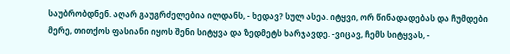საუბრობდნენ. აღარ გაუგრძელებია ილდანს, - ხედავ? სულ ასეა. იტყვი, ორ წინადადებას და ჩუმდები მერე, თითქოს ფასიანი იყოს შენი სიტყვა და ზედმეტს ხარჯავდე. -ვიცავ, ჩემს სიტყვას, -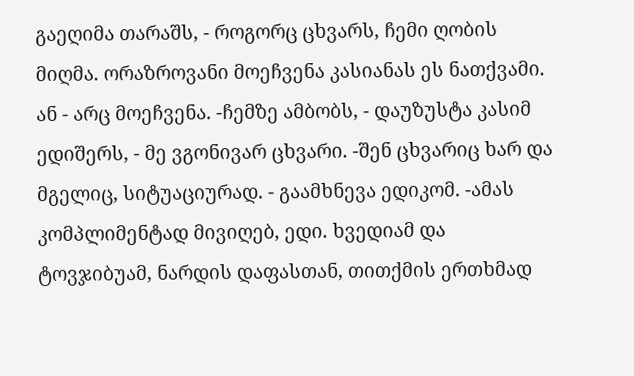გაეღიმა თარაშს, - როგორც ცხვარს, ჩემი ღობის მიღმა. ორაზროვანი მოეჩვენა კასიანას ეს ნათქვამი. ან - არც მოეჩვენა. -ჩემზე ამბობს, - დაუზუსტა კასიმ ედიშერს, - მე ვგონივარ ცხვარი. -შენ ცხვარიც ხარ და მგელიც, სიტუაციურად. - გაამხნევა ედიკომ. -ამას კომპლიმენტად მივიღებ, ედი. ხვედიამ და ტოვჯიბუამ, ნარდის დაფასთან, თითქმის ერთხმად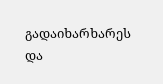გადაიხარხარეს და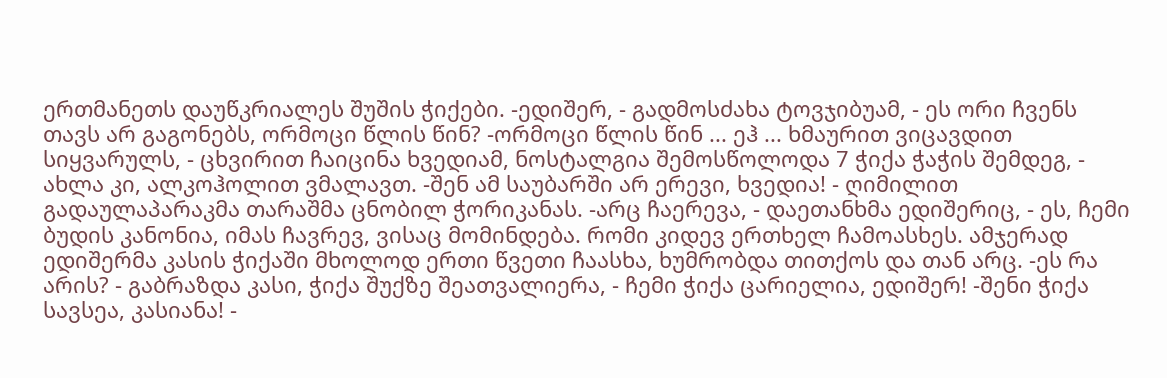ერთმანეთს დაუწკრიალეს შუშის ჭიქები. -ედიშერ, - გადმოსძახა ტოვჯიბუამ, - ეს ორი ჩვენს თავს არ გაგონებს, ორმოცი წლის წინ? -ორმოცი წლის წინ ... ეჰ ... ხმაურით ვიცავდით სიყვარულს, - ცხვირით ჩაიცინა ხვედიამ, ნოსტალგია შემოსწოლოდა 7 ჭიქა ჭაჭის შემდეგ, - ახლა კი, ალკოჰოლით ვმალავთ. -შენ ამ საუბარში არ ერევი, ხვედია! - ღიმილით გადაულაპარაკმა თარაშმა ცნობილ ჭორიკანას. -არც ჩაერევა, - დაეთანხმა ედიშერიც, - ეს, ჩემი ბუდის კანონია, იმას ჩავრევ, ვისაც მომინდება. რომი კიდევ ერთხელ ჩამოასხეს. ამჯერად ედიშერმა კასის ჭიქაში მხოლოდ ერთი წვეთი ჩაასხა, ხუმრობდა თითქოს და თან არც. -ეს რა არის? - გაბრაზდა კასი, ჭიქა შუქზე შეათვალიერა, - ჩემი ჭიქა ცარიელია, ედიშერ! -შენი ჭიქა სავსეა, კასიანა! -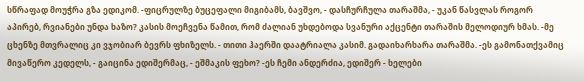სწრაფად მოუჭრა გზა ედიკომ. -ფიცრულზე ბუცეფალი მიგიბამს, ბავშვო, - დასჩურჩულა თარაშმა, - უკან წასვლას როგორ აპირებ, რვიანები უნდა ხაზო? კასის მოეჩვენა წამით, რომ ძალიან უხდებოდა სვანური აქცენტი თარაშის მელოდიურ ხმას. -მე ცხენზე მთვრალიც კი ვჯობიარ ბევრს ფხიზელს. - თითი ჰაერში დაატრიალა კასიმ. გადაიხარხარა თარაშმა. -ეს გამონათქვამიც მივაწერო კედელს, - გაიცინა ედიშერმაც, - ეშმაკის ფეხო? -ეს ჩემი ანდერძია, ედიშერ - ხელები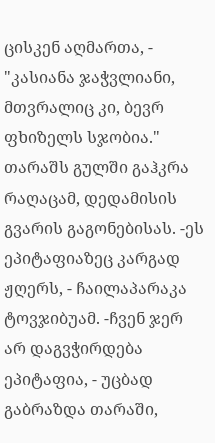ცისკენ აღმართა, - "კასიანა ჯაჭვლიანი, მთვრალიც კი, ბევრ ფხიზელს სჯობია." თარაშს გულში გაჰკრა რაღაცამ, დედამისის გვარის გაგონებისას. -ეს ეპიტაფიაზეც კარგად ჟღერს, - ჩაილაპარაკა ტოვჯიბუამ. -ჩვენ ჯერ არ დაგვჭირდება ეპიტაფია, - უცბად გაბრაზდა თარაში,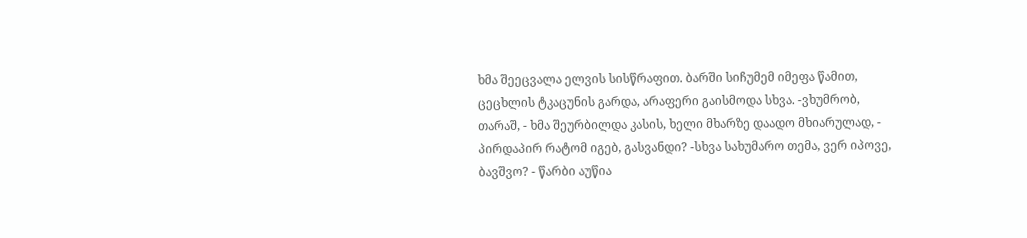ხმა შეეცვალა ელვის სისწრაფით. ბარში სიჩუმემ იმეფა წამით, ცეცხლის ტკაცუნის გარდა, არაფერი გაისმოდა სხვა. -ვხუმრობ, თარაშ, - ხმა შეურბილდა კასის, ხელი მხარზე დაადო მხიარულად, - პირდაპირ რატომ იგებ, გასვანდი? -სხვა სახუმარო თემა, ვერ იპოვე, ბავშვო? - წარბი აუწია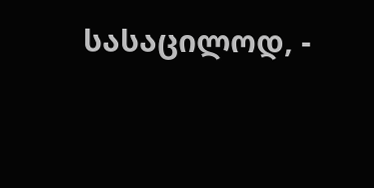სასაცილოდ, -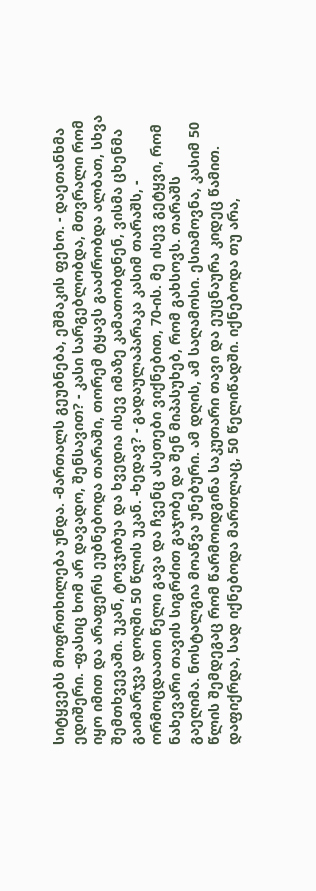სიტყვებს მოფრთხილება უნდა. -მართალს გეუბნება, ეშმაკის ფეხო. - დაეთანხმა ედიშერი. -ფასიც ხომ არ დავადო, შენსავით? - კასი სარგებლობდა, მთვრალი რომ იყო იმით და არაფერს ეუბნებოდა თარაში, თორემ ტყავს გააძრობდა ალბათ, სხვა შემთხვევაში. უკან, ტოვჯიბუა და ხვედია ისევ იმაზე კამათობდნენ, ვისმა ცხენმა გაიმარჯვა დოღში 50 წლის უკან. -ხედავ? - გადაულაპარაკა კასიმ თარაშს, - ორმოცდაათი წელი გავა და ჩვენც ასეთები ვიქნებით, 70-ის. მე ისევ გეტყვი, რომ ნახევარი თავის სიგრძით გაჯობე და შენ მიპასუხებ, რომ გახსოვს. თარაშს გაეღიმა. ნოსტალგია მოაწვა უნებური. ამ დღის, ამ საღამოსი. ესიამოვნა, კასიმ 50 წლის შემდეგაც რომ წარმოიდგინა საკუთარი თავი და ეუცნაურა კიდეც წამით. დაფიქრდა, სად იქნებოდა მართლაც, 50 წელიწადში. იქნებოდა თუ არა,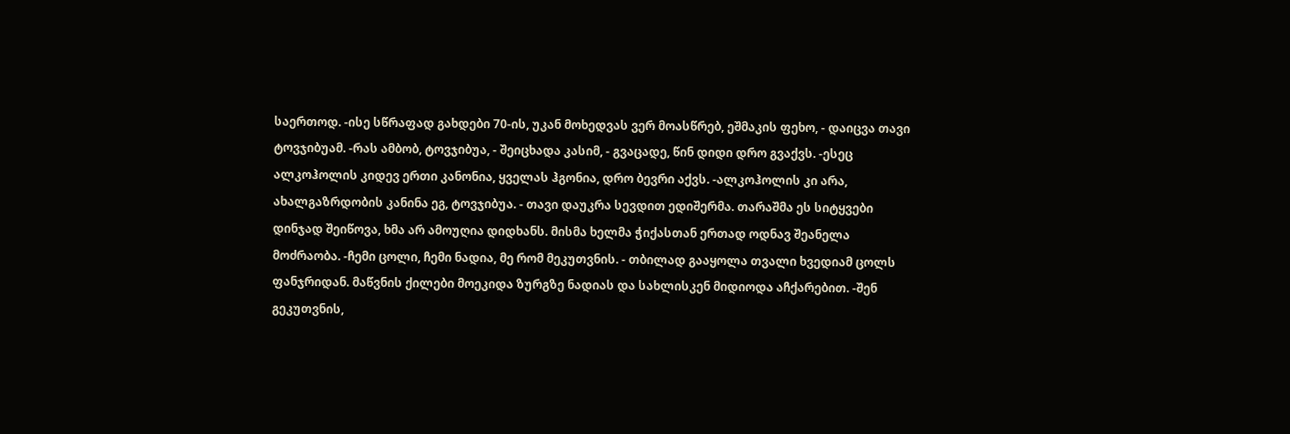საერთოდ. -ისე სწრაფად გახდები 70-ის, უკან მოხედვას ვერ მოასწრებ, ეშმაკის ფეხო, - დაიცვა თავი ტოვჯიბუამ. -რას ამბობ, ტოვჯიბუა, - შეიცხადა კასიმ, - გვაცადე, წინ დიდი დრო გვაქვს. -ესეც ალკოჰოლის კიდევ ერთი კანონია, ყველას ჰგონია, დრო ბევრი აქვს. -ალკოჰოლის კი არა, ახალგაზრდობის კანინა ეგ, ტოვჯიბუა. - თავი დაუკრა სევდით ედიშერმა. თარაშმა ეს სიტყვები დინჯად შეიწოვა, ხმა არ ამოუღია დიდხანს. მისმა ხელმა ჭიქასთან ერთად ოდნავ შეანელა მოძრაობა. -ჩემი ცოლი, ჩემი ნადია, მე რომ მეკუთვნის. - თბილად გააყოლა თვალი ხვედიამ ცოლს ფანჯრიდან. მაწვნის ქილები მოეკიდა ზურგზე ნადიას და სახლისკენ მიდიოდა აჩქარებით. -შენ გეკუთვნის,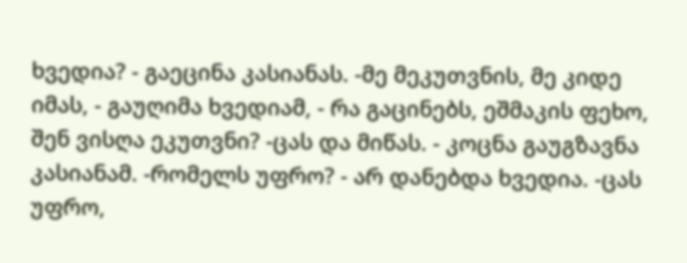ხვედია? - გაეცინა კასიანას. -მე მეკუთვნის, მე კიდე იმას, - გაუღიმა ხვედიამ, - რა გაცინებს, ეშმაკის ფეხო, შენ ვისღა ეკუთვნი? -ცას და მიწას. - კოცნა გაუგზავნა კასიანამ. -რომელს უფრო? - არ დანებდა ხვედია. -ცას უფრო,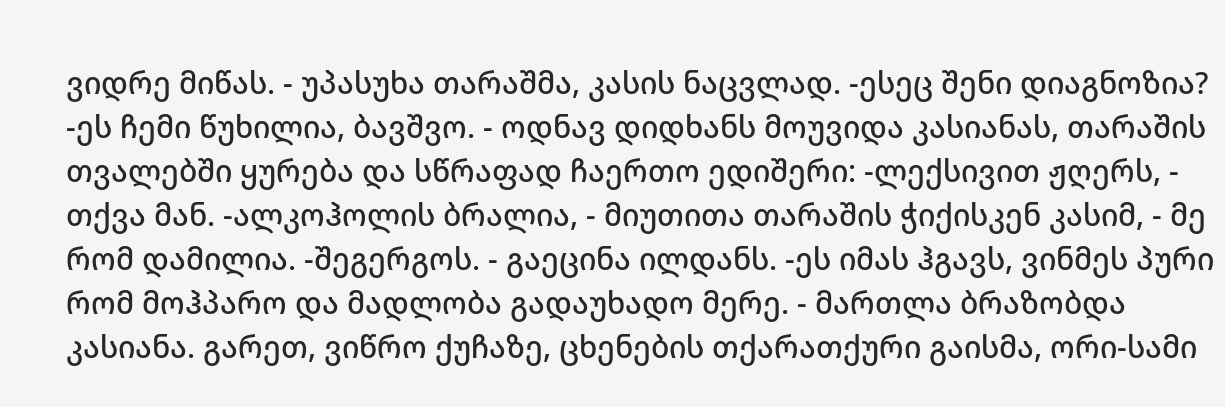ვიდრე მიწას. - უპასუხა თარაშმა, კასის ნაცვლად. -ესეც შენი დიაგნოზია? -ეს ჩემი წუხილია, ბავშვო. - ოდნავ დიდხანს მოუვიდა კასიანას, თარაშის თვალებში ყურება და სწრაფად ჩაერთო ედიშერი: -ლექსივით ჟღერს, - თქვა მან. -ალკოჰოლის ბრალია, - მიუთითა თარაშის ჭიქისკენ კასიმ, - მე რომ დამილია. -შეგერგოს. - გაეცინა ილდანს. -ეს იმას ჰგავს, ვინმეს პური რომ მოჰპარო და მადლობა გადაუხადო მერე. - მართლა ბრაზობდა კასიანა. გარეთ, ვიწრო ქუჩაზე, ცხენების თქარათქური გაისმა, ორი-სამი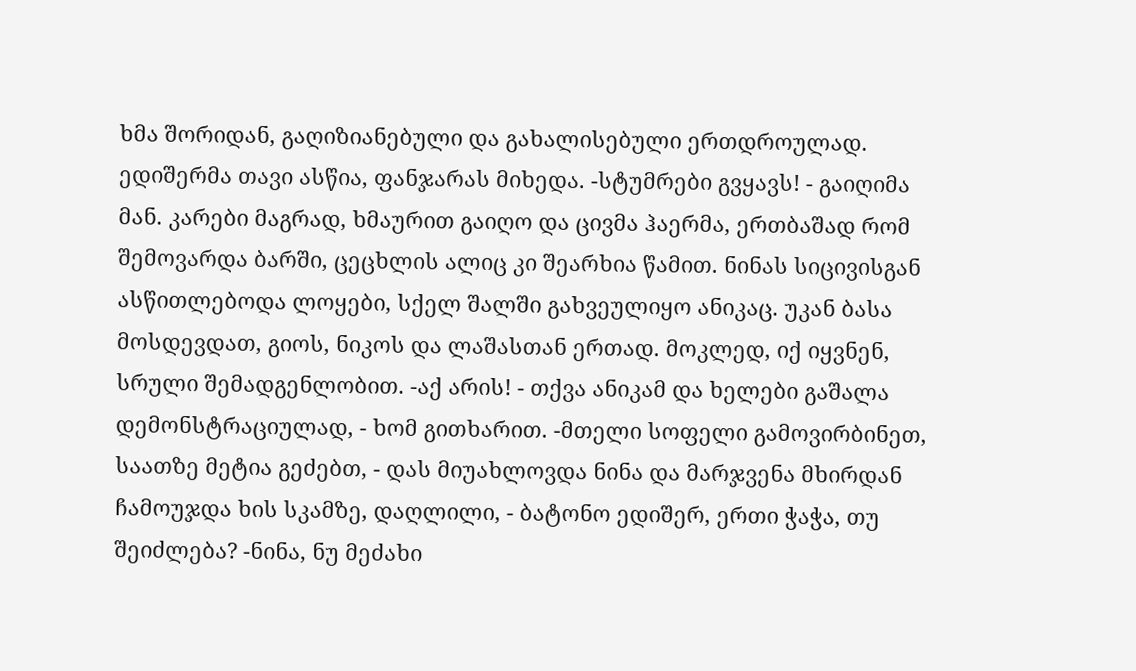ხმა შორიდან, გაღიზიანებული და გახალისებული ერთდროულად. ედიშერმა თავი ასწია, ფანჯარას მიხედა. -სტუმრები გვყავს! - გაიღიმა მან. კარები მაგრად, ხმაურით გაიღო და ცივმა ჰაერმა, ერთბაშად რომ შემოვარდა ბარში, ცეცხლის ალიც კი შეარხია წამით. ნინას სიცივისგან ასწითლებოდა ლოყები, სქელ შალში გახვეულიყო ანიკაც. უკან ბასა მოსდევდათ, გიოს, ნიკოს და ლაშასთან ერთად. მოკლედ, იქ იყვნენ, სრული შემადგენლობით. -აქ არის! - თქვა ანიკამ და ხელები გაშალა დემონსტრაციულად, - ხომ გითხარით. -მთელი სოფელი გამოვირბინეთ, საათზე მეტია გეძებთ, - დას მიუახლოვდა ნინა და მარჯვენა მხირდან ჩამოუჯდა ხის სკამზე, დაღლილი, - ბატონო ედიშერ, ერთი ჭაჭა, თუ შეიძლება? -ნინა, ნუ მეძახი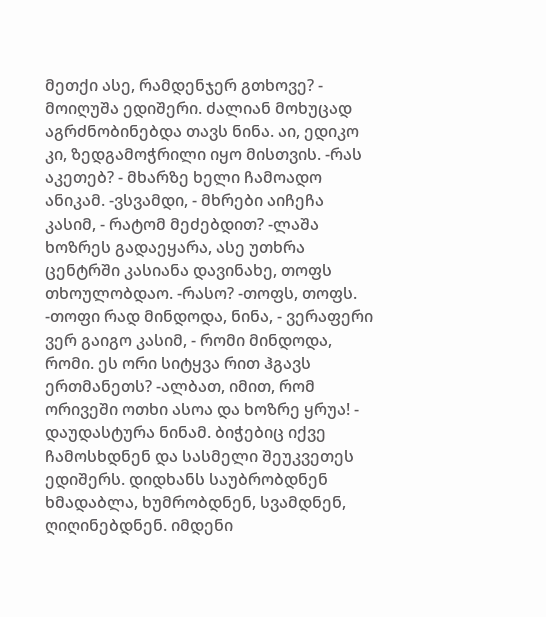მეთქი ასე, რამდენჯერ გთხოვე? - მოიღუშა ედიშერი. ძალიან მოხუცად აგრძნობინებდა თავს ნინა. აი, ედიკო კი, ზედგამოჭრილი იყო მისთვის. -რას აკეთებ? - მხარზე ხელი ჩამოადო ანიკამ. -ვსვამდი, - მხრები აიჩეჩა კასიმ, - რატომ მეძებდით? -ლაშა ხოზრეს გადაეყარა, ასე უთხრა ცენტრში კასიანა დავინახე, თოფს თხოულობდაო. -რასო? -თოფს, თოფს. -თოფი რად მინდოდა, ნინა, - ვერაფერი ვერ გაიგო კასიმ, - რომი მინდოდა, რომი. ეს ორი სიტყვა რით ჰგავს ერთმანეთს? -ალბათ, იმით, რომ ორივეში ოთხი ასოა და ხოზრე ყრუა! - დაუდასტურა ნინამ. ბიჭებიც იქვე ჩამოსხდნენ და სასმელი შეუკვეთეს ედიშერს. დიდხანს საუბრობდნენ ხმადაბლა, ხუმრობდნენ, სვამდნენ, ღიღინებდნენ. იმდენი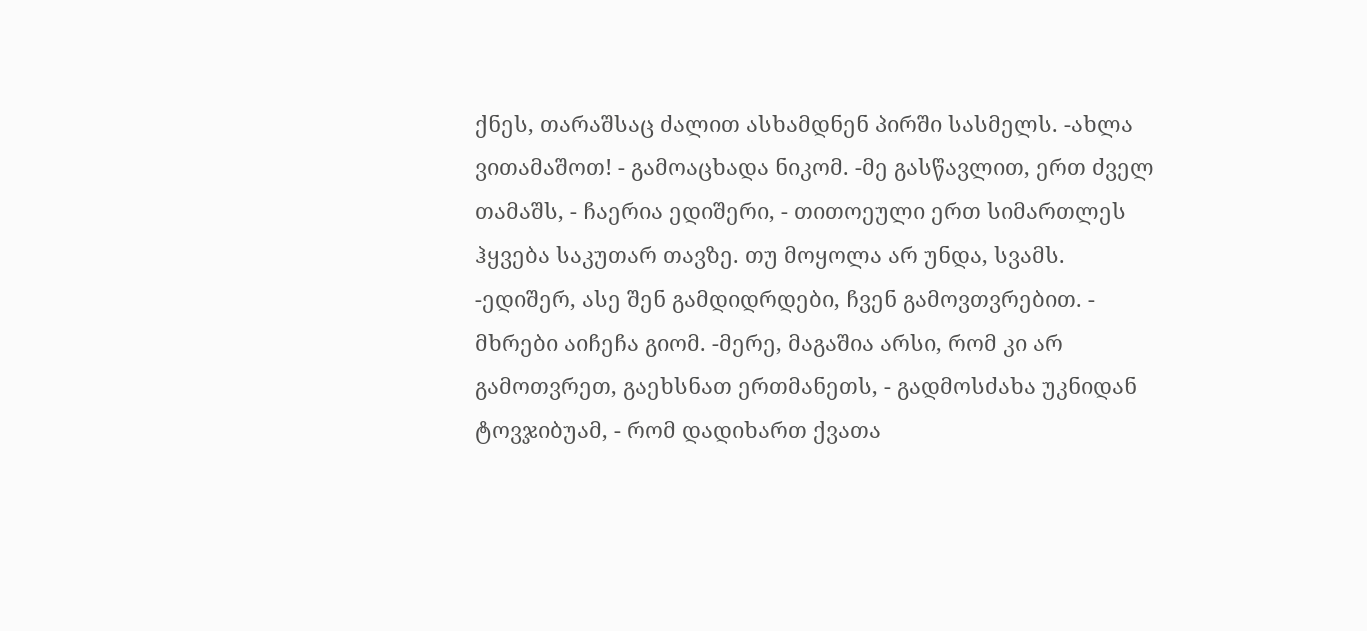ქნეს, თარაშსაც ძალით ასხამდნენ პირში სასმელს. -ახლა ვითამაშოთ! - გამოაცხადა ნიკომ. -მე გასწავლით, ერთ ძველ თამაშს, - ჩაერია ედიშერი, - თითოეული ერთ სიმართლეს ჰყვება საკუთარ თავზე. თუ მოყოლა არ უნდა, სვამს. -ედიშერ, ასე შენ გამდიდრდები, ჩვენ გამოვთვრებით. - მხრები აიჩეჩა გიომ. -მერე, მაგაშია არსი, რომ კი არ გამოთვრეთ, გაეხსნათ ერთმანეთს, - გადმოსძახა უკნიდან ტოვჯიბუამ, - რომ დადიხართ ქვათა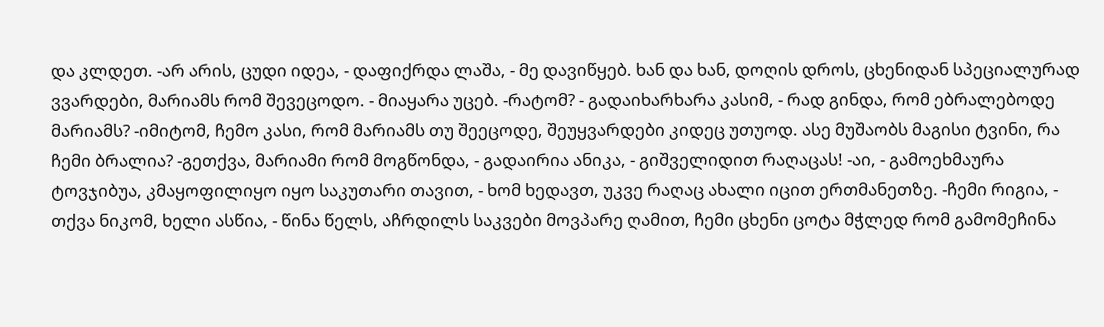და კლდეთ. -არ არის, ცუდი იდეა, - დაფიქრდა ლაშა, - მე დავიწყებ. ხან და ხან, დოღის დროს, ცხენიდან სპეციალურად ვვარდები, მარიამს რომ შევეცოდო. - მიაყარა უცებ. -რატომ? - გადაიხარხარა კასიმ, - რად გინდა, რომ ებრალებოდე მარიამს? -იმიტომ, ჩემო კასი, რომ მარიამს თუ შეეცოდე, შეუყვარდები კიდეც უთუოდ. ასე მუშაობს მაგისი ტვინი, რა ჩემი ბრალია? -გეთქვა, მარიამი რომ მოგწონდა, - გადაირია ანიკა, - გიშველიდით რაღაცას! -აი, - გამოეხმაურა ტოვჯიბუა, კმაყოფილიყო იყო საკუთარი თავით, - ხომ ხედავთ, უკვე რაღაც ახალი იცით ერთმანეთზე. -ჩემი რიგია, - თქვა ნიკომ, ხელი ასწია, - წინა წელს, აჩრდილს საკვები მოვპარე ღამით, ჩემი ცხენი ცოტა მჭლედ რომ გამომეჩინა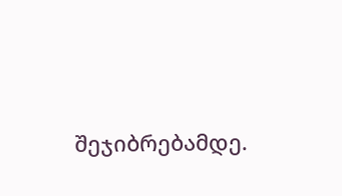შეჯიბრებამდე.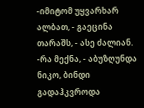-იმიტომ უყვარხარ ალბათ, - გაეცინა თარაშს, - ასე ძალიან. -რა მექნა, - აბუზღუნდა ნიკო, ბინდი გადაჰკვროდა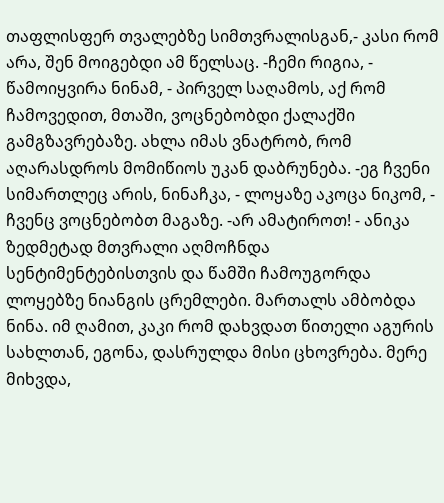თაფლისფერ თვალებზე სიმთვრალისგან,- კასი რომ არა, შენ მოიგებდი ამ წელსაც. -ჩემი რიგია, - წამოიყვირა ნინამ, - პირველ საღამოს, აქ რომ ჩამოვედით, მთაში, ვოცნებობდი ქალაქში გამგზავრებაზე. ახლა იმას ვნატრობ, რომ აღარასდროს მომიწიოს უკან დაბრუნება. -ეგ ჩვენი სიმართლეც არის, ნინაჩკა, - ლოყაზე აკოცა ნიკომ, - ჩვენც ვოცნებობთ მაგაზე. -არ ამატიროთ! - ანიკა ზედმეტად მთვრალი აღმოჩნდა სენტიმენტებისთვის და წამში ჩამოუგორდა ლოყებზე ნიანგის ცრემლები. მართალს ამბობდა ნინა. იმ ღამით, კაკი რომ დახვდათ წითელი აგურის სახლთან, ეგონა, დასრულდა მისი ცხოვრება. მერე მიხვდა,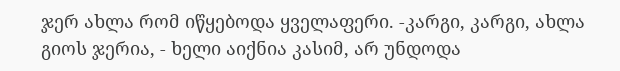ჯერ ახლა რომ იწყებოდა ყველაფერი. -კარგი, კარგი, ახლა გიოს ჯერია, - ხელი აიქნია კასიმ, არ უნდოდა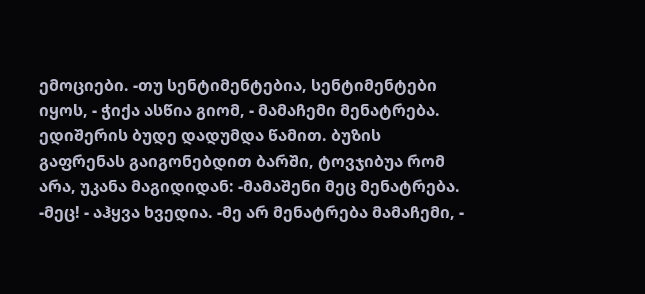ემოციები. -თუ სენტიმენტებია, სენტიმენტები იყოს, - ჭიქა ასწია გიომ, - მამაჩემი მენატრება. ედიშერის ბუდე დადუმდა წამით. ბუზის გაფრენას გაიგონებდით ბარში, ტოვჯიბუა რომ არა, უკანა მაგიდიდან: -მამაშენი მეც მენატრება. -მეც! - აჰყვა ხვედია. -მე არ მენატრება მამაჩემი, -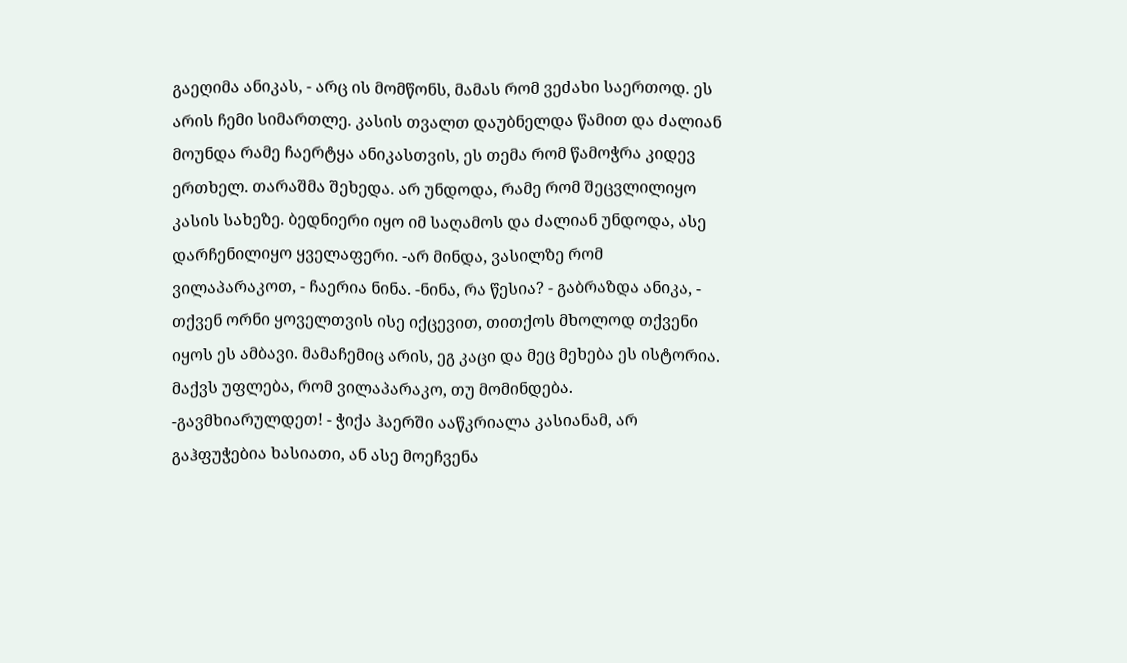გაეღიმა ანიკას, - არც ის მომწონს, მამას რომ ვეძახი საერთოდ. ეს არის ჩემი სიმართლე. კასის თვალთ დაუბნელდა წამით და ძალიან მოუნდა რამე ჩაერტყა ანიკასთვის, ეს თემა რომ წამოჭრა კიდევ ერთხელ. თარაშმა შეხედა. არ უნდოდა, რამე რომ შეცვლილიყო კასის სახეზე. ბედნიერი იყო იმ საღამოს და ძალიან უნდოდა, ასე დარჩენილიყო ყველაფერი. -არ მინდა, ვასილზე რომ ვილაპარაკოთ, - ჩაერია ნინა. -ნინა, რა წესია? - გაბრაზდა ანიკა, - თქვენ ორნი ყოველთვის ისე იქცევით, თითქოს მხოლოდ თქვენი იყოს ეს ამბავი. მამაჩემიც არის, ეგ კაცი და მეც მეხება ეს ისტორია. მაქვს უფლება, რომ ვილაპარაკო, თუ მომინდება. -გავმხიარულდეთ! - ჭიქა ჰაერში ააწკრიალა კასიანამ, არ გაჰფუჭებია ხასიათი, ან ასე მოეჩვენა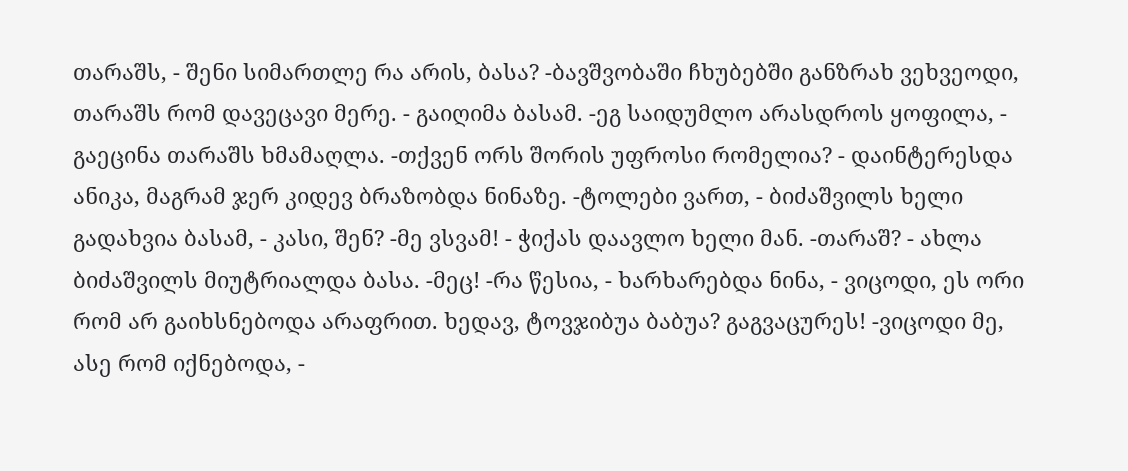თარაშს, - შენი სიმართლე რა არის, ბასა? -ბავშვობაში ჩხუბებში განზრახ ვეხვეოდი, თარაშს რომ დავეცავი მერე. - გაიღიმა ბასამ. -ეგ საიდუმლო არასდროს ყოფილა, - გაეცინა თარაშს ხმამაღლა. -თქვენ ორს შორის უფროსი რომელია? - დაინტერესდა ანიკა, მაგრამ ჯერ კიდევ ბრაზობდა ნინაზე. -ტოლები ვართ, - ბიძაშვილს ხელი გადახვია ბასამ, - კასი, შენ? -მე ვსვამ! - ჭიქას დაავლო ხელი მან. -თარაშ? - ახლა ბიძაშვილს მიუტრიალდა ბასა. -მეც! -რა წესია, - ხარხარებდა ნინა, - ვიცოდი, ეს ორი რომ არ გაიხსნებოდა არაფრით. ხედავ, ტოვჯიბუა ბაბუა? გაგვაცურეს! -ვიცოდი მე, ასე რომ იქნებოდა, -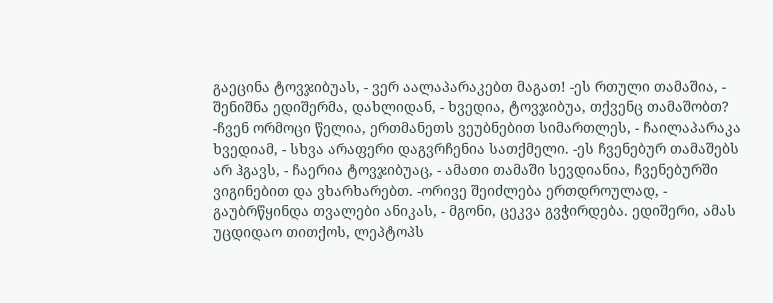გაეცინა ტოვჯიბუას, - ვერ აალაპარაკებთ მაგათ! -ეს რთული თამაშია, - შენიშნა ედიშერმა, დახლიდან, - ხვედია, ტოვჯიბუა, თქვენც თამაშობთ? -ჩვენ ორმოცი წელია, ერთმანეთს ვეუბნებით სიმართლეს, - ჩაილაპარაკა ხვედიამ, - სხვა არაფერი დაგვრჩენია სათქმელი. -ეს ჩვენებურ თამაშებს არ ჰგავს, - ჩაერია ტოვჯიბუაც, - ამათი თამაში სევდიანია, ჩვენებურში ვიგინებით და ვხარხარებთ. -ორივე შეიძლება ერთდროულად, - გაუბრწყინდა თვალები ანიკას, - მგონი, ცეკვა გვჭირდება. ედიშერი, ამას უცდიდაო თითქოს, ლეპტოპს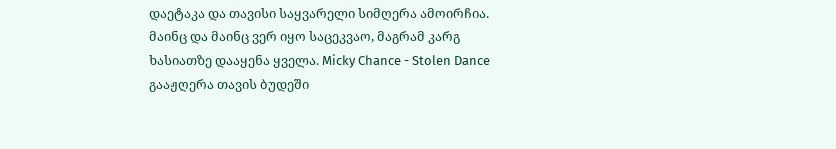დაეტაკა და თავისი საყვარელი სიმღერა ამოირჩია. მაინც და მაინც ვერ იყო საცეკვაო, მაგრამ კარგ ხასიათზე დააყენა ყველა. Micky Chance - Stolen Dance გააჟღერა თავის ბუდეში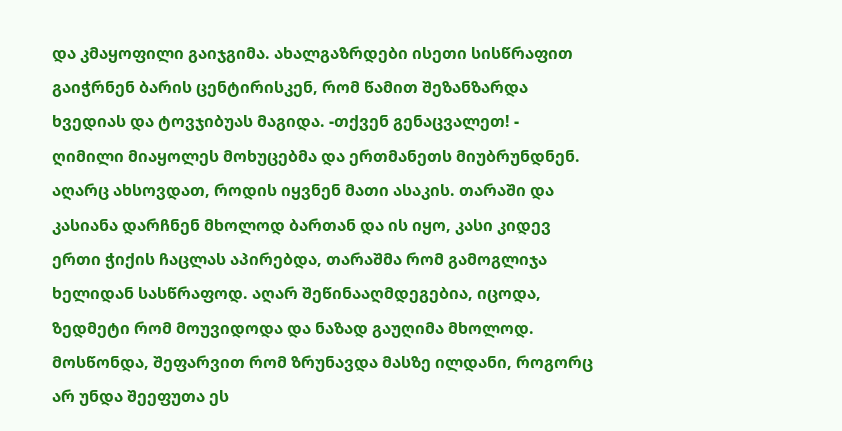და კმაყოფილი გაიჯგიმა. ახალგაზრდები ისეთი სისწრაფით გაიჭრნენ ბარის ცენტირისკენ, რომ წამით შეზანზარდა ხვედიას და ტოვჯიბუას მაგიდა. -თქვენ გენაცვალეთ! - ღიმილი მიაყოლეს მოხუცებმა და ერთმანეთს მიუბრუნდნენ. აღარც ახსოვდათ, როდის იყვნენ მათი ასაკის. თარაში და კასიანა დარჩნენ მხოლოდ ბართან და ის იყო, კასი კიდევ ერთი ჭიქის ჩაცლას აპირებდა, თარაშმა რომ გამოგლიჯა ხელიდან სასწრაფოდ. აღარ შეწინააღმდეგებია, იცოდა, ზედმეტი რომ მოუვიდოდა და ნაზად გაუღიმა მხოლოდ. მოსწონდა, შეფარვით რომ ზრუნავდა მასზე ილდანი, როგორც არ უნდა შეეფუთა ეს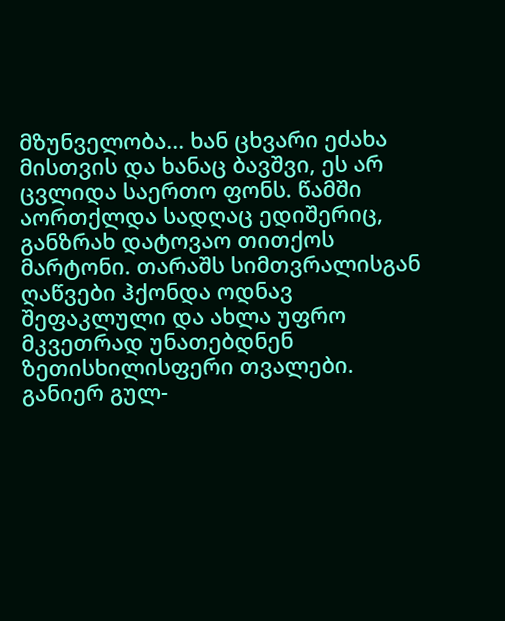მზუნველობა... ხან ცხვარი ეძახა მისთვის და ხანაც ბავშვი, ეს არ ცვლიდა საერთო ფონს. წამში აორთქლდა სადღაც ედიშერიც, განზრახ დატოვაო თითქოს მარტონი. თარაშს სიმთვრალისგან ღაწვები ჰქონდა ოდნავ შეფაკლული და ახლა უფრო მკვეთრად უნათებდნენ ზეთისხილისფერი თვალები. განიერ გულ-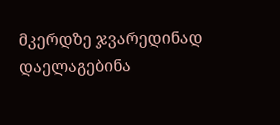მკერდზე ჯვარედინად დაელაგებინა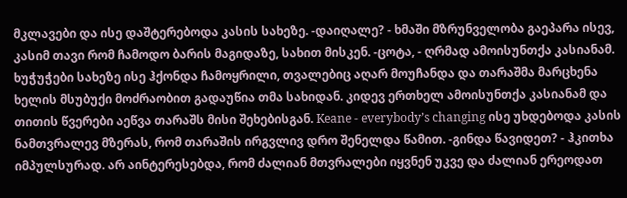მკლავები და ისე დაშტერებოდა კასის სახეზე. -დაიღალე? - ხმაში მზრუნველობა გაეპარა ისევ, კასიმ თავი რომ ჩამოდო ბარის მაგიდაზე, სახით მისკენ. -ცოტა, - ღრმად ამოისუნთქა კასიანამ. ხუჭუჭები სახეზე ისე ჰქონდა ჩამოყრილი, თვალებიც აღარ მოუჩანდა და თარაშმა მარცხენა ხელის მსუბუქი მოძრაობით გადაუწია თმა სახიდან. კიდევ ერთხელ ამოისუნთქა კასიანამ და თითის წვერები აეწვა თარაშს მისი შეხებისგან. Keane - everybody’s changing ისე უხდებოდა კასის ნამთვრალევ მზერას, რომ თარაშის ირგვლივ დრო შენელდა წამით. -გინდა წავიდეთ? - ჰკითხა იმპულსურად. არ აინტერესებდა, რომ ძალიან მთვრალები იყვნენ უკვე და ძალიან ერეოდათ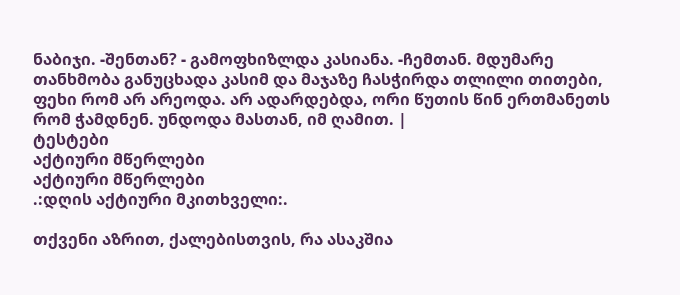ნაბიჯი. -შენთან? - გამოფხიზლდა კასიანა. -ჩემთან. მდუმარე თანხმობა განუცხადა კასიმ და მაჯაზე ჩასჭირდა თლილი თითები, ფეხი რომ არ არეოდა. არ ადარდებდა, ორი წუთის წინ ერთმანეთს რომ ჭამდნენ. უნდოდა მასთან, იმ ღამით. |
ტესტები
აქტიური მწერლები
აქტიური მწერლები
.:დღის აქტიური მკითხველი:.

თქვენი აზრით, ქალებისთვის, რა ასაკშია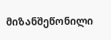მიზანშეწონილი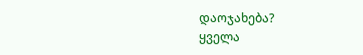დაოჯახება?
ყველა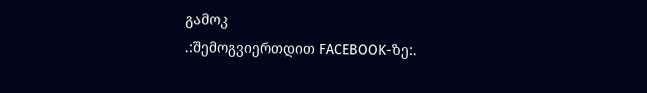გამოკ
.:შემოგვიერთდით FACEBOOK-ზე:.